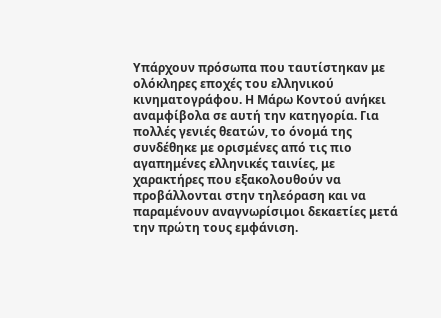Υπάρχουν πρόσωπα που ταυτίστηκαν με ολόκληρες εποχές του ελληνικού κινηματογράφου. Η Μάρω Κοντού ανήκει αναμφίβολα σε αυτή την κατηγορία. Για πολλές γενιές θεατών, το όνομά της συνδέθηκε με ορισμένες από τις πιο αγαπημένες ελληνικές ταινίες, με χαρακτήρες που εξακολουθούν να προβάλλονται στην τηλεόραση και να παραμένουν αναγνωρίσιμοι δεκαετίες μετά την πρώτη τους εμφάνιση.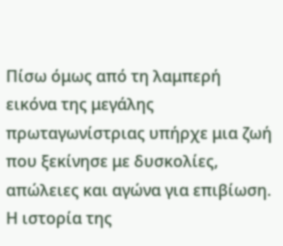Πίσω όμως από τη λαμπερή εικόνα της μεγάλης πρωταγωνίστριας υπήρχε μια ζωή που ξεκίνησε με δυσκολίες, απώλειες και αγώνα για επιβίωση.
Η ιστορία της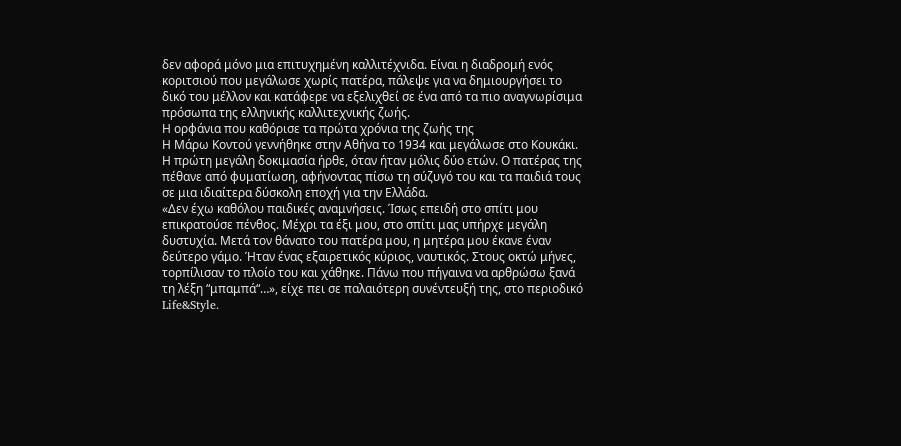δεν αφορά μόνο μια επιτυχημένη καλλιτέχνιδα. Είναι η διαδρομή ενός κοριτσιού που μεγάλωσε χωρίς πατέρα, πάλεψε για να δημιουργήσει το δικό του μέλλον και κατάφερε να εξελιχθεί σε ένα από τα πιο αναγνωρίσιμα πρόσωπα της ελληνικής καλλιτεχνικής ζωής.
Η ορφάνια που καθόρισε τα πρώτα χρόνια της ζωής της
Η Μάρω Κοντού γεννήθηκε στην Αθήνα το 1934 και μεγάλωσε στο Κουκάκι. Η πρώτη μεγάλη δοκιμασία ήρθε, όταν ήταν μόλις δύο ετών. Ο πατέρας της πέθανε από φυματίωση, αφήνοντας πίσω τη σύζυγό του και τα παιδιά τους σε μια ιδιαίτερα δύσκολη εποχή για την Ελλάδα.
«Δεν έχω καθόλου παιδικές αναμνήσεις. Ίσως επειδή στο σπίτι μου επικρατούσε πένθος. Μέχρι τα έξι μου, στο σπίτι μας υπήρχε μεγάλη δυστυχία. Μετά τον θάνατο του πατέρα μου, η μητέρα μου έκανε έναν δεύτερο γάμο. Ήταν ένας εξαιρετικός κύριος, ναυτικός. Στους οκτώ μήνες, τορπίλισαν το πλοίο του και χάθηκε. Πάνω που πήγαινα να αρθρώσω ξανά τη λέξη “μπαμπά“…», είχε πει σε παλαιότερη συνέντευξή της, στο περιοδικό Life&Style.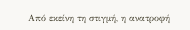Από εκείνη τη στιγμή, η ανατροφή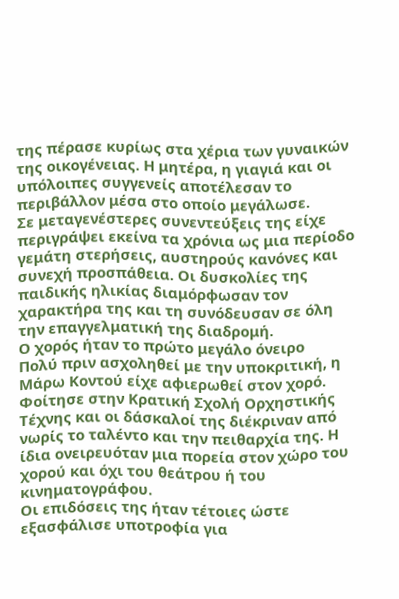της πέρασε κυρίως στα χέρια των γυναικών της οικογένειας. Η μητέρα, η γιαγιά και οι υπόλοιπες συγγενείς αποτέλεσαν το περιβάλλον μέσα στο οποίο μεγάλωσε.
Σε μεταγενέστερες συνεντεύξεις της είχε περιγράψει εκείνα τα χρόνια ως μια περίοδο γεμάτη στερήσεις, αυστηρούς κανόνες και συνεχή προσπάθεια. Οι δυσκολίες της παιδικής ηλικίας διαμόρφωσαν τον χαρακτήρα της και τη συνόδευσαν σε όλη την επαγγελματική της διαδρομή.
Ο χορός ήταν το πρώτο μεγάλο όνειρο
Πολύ πριν ασχοληθεί με την υποκριτική, η Μάρω Κοντού είχε αφιερωθεί στον χορό.
Φοίτησε στην Κρατική Σχολή Ορχηστικής Τέχνης και οι δάσκαλοί της διέκριναν από νωρίς το ταλέντο και την πειθαρχία της. Η ίδια ονειρευόταν μια πορεία στον χώρο του χορού και όχι του θεάτρου ή του κινηματογράφου.
Οι επιδόσεις της ήταν τέτοιες ώστε εξασφάλισε υποτροφία για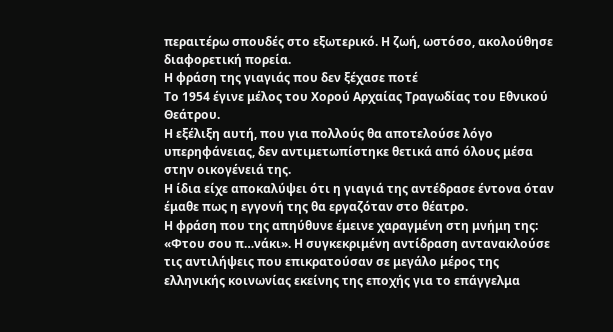περαιτέρω σπουδές στο εξωτερικό. Η ζωή, ωστόσο, ακολούθησε διαφορετική πορεία.
Η φράση της γιαγιάς που δεν ξέχασε ποτέ
Το 1954 έγινε μέλος του Χορού Αρχαίας Τραγωδίας του Εθνικού Θεάτρου.
Η εξέλιξη αυτή, που για πολλούς θα αποτελούσε λόγο υπερηφάνειας, δεν αντιμετωπίστηκε θετικά από όλους μέσα στην οικογένειά της.
Η ίδια είχε αποκαλύψει ότι η γιαγιά της αντέδρασε έντονα όταν έμαθε πως η εγγονή της θα εργαζόταν στο θέατρο.
Η φράση που της απηύθυνε έμεινε χαραγμένη στη μνήμη της: «Φτου σου π…νάκι». Η συγκεκριμένη αντίδραση αντανακλούσε τις αντιλήψεις που επικρατούσαν σε μεγάλο μέρος της ελληνικής κοινωνίας εκείνης της εποχής για το επάγγελμα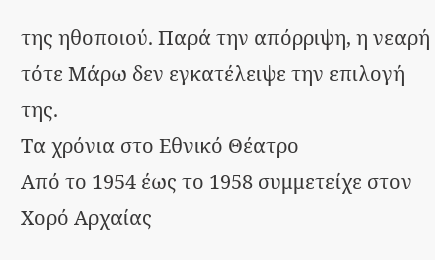της ηθοποιού. Παρά την απόρριψη, η νεαρή τότε Μάρω δεν εγκατέλειψε την επιλογή της.
Τα χρόνια στο Εθνικό Θέατρο
Από το 1954 έως το 1958 συμμετείχε στον Χορό Αρχαίας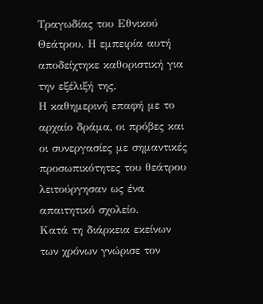Τραγωδίας του Εθνικού Θεάτρου. Η εμπειρία αυτή αποδείχτηκε καθοριστική για την εξέλιξή της.
Η καθημερινή επαφή με το αρχαίο δράμα, οι πρόβες και οι συνεργασίες με σημαντικές προσωπικότητες του θεάτρου λειτούργησαν ως ένα απαιτητικό σχολείο.
Κατά τη διάρκεια εκείνων των χρόνων γνώρισε τον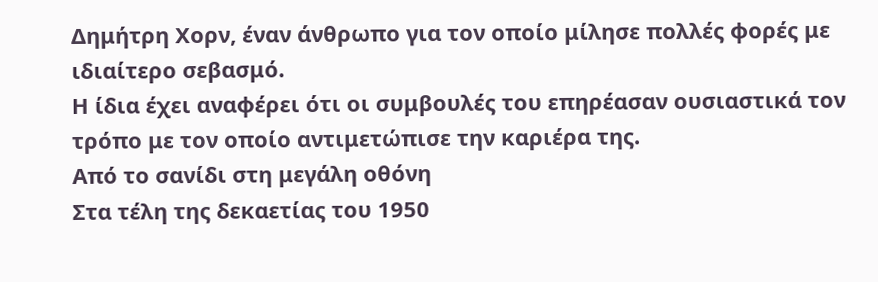Δημήτρη Χορν, έναν άνθρωπο για τον οποίο μίλησε πολλές φορές με ιδιαίτερο σεβασμό.
Η ίδια έχει αναφέρει ότι οι συμβουλές του επηρέασαν ουσιαστικά τον τρόπο με τον οποίο αντιμετώπισε την καριέρα της.
Από το σανίδι στη μεγάλη οθόνη
Στα τέλη της δεκαετίας του 1950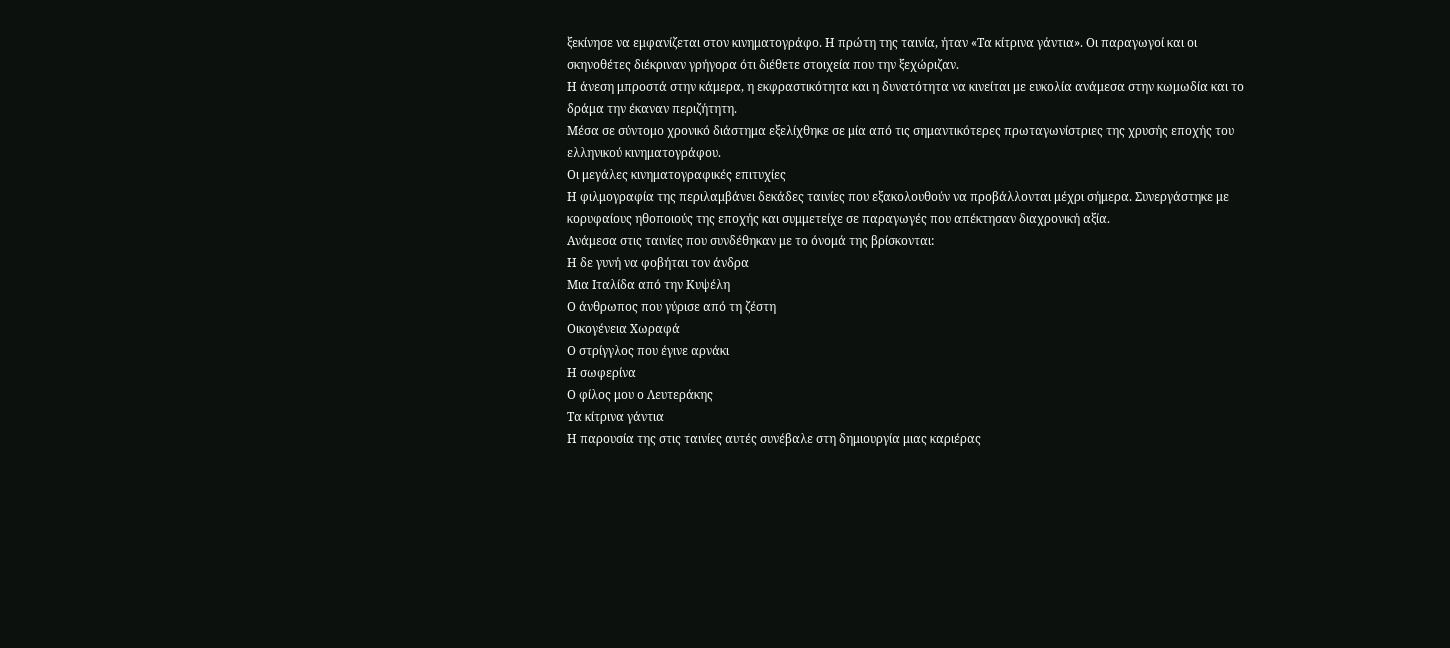ξεκίνησε να εμφανίζεται στον κινηματογράφο. Η πρώτη της ταινία, ήταν «Τα κίτρινα γάντια». Οι παραγωγοί και οι σκηνοθέτες διέκριναν γρήγορα ότι διέθετε στοιχεία που την ξεχώριζαν.
Η άνεση μπροστά στην κάμερα, η εκφραστικότητα και η δυνατότητα να κινείται με ευκολία ανάμεσα στην κωμωδία και το δράμα την έκαναν περιζήτητη.
Μέσα σε σύντομο χρονικό διάστημα εξελίχθηκε σε μία από τις σημαντικότερες πρωταγωνίστριες της χρυσής εποχής του ελληνικού κινηματογράφου.
Οι μεγάλες κινηματογραφικές επιτυχίες
Η φιλμογραφία της περιλαμβάνει δεκάδες ταινίες που εξακολουθούν να προβάλλονται μέχρι σήμερα. Συνεργάστηκε με κορυφαίους ηθοποιούς της εποχής και συμμετείχε σε παραγωγές που απέκτησαν διαχρονική αξία.
Ανάμεσα στις ταινίες που συνδέθηκαν με το όνομά της βρίσκονται:
Η δε γυνή να φοβήται τον άνδρα
Μια Ιταλίδα από την Κυψέλη
Ο άνθρωπος που γύρισε από τη ζέστη
Οικογένεια Χωραφά
Ο στρίγγλος που έγινε αρνάκι
Η σωφερίνα
Ο φίλος μου ο Λευτεράκης
Τα κίτρινα γάντια
Η παρουσία της στις ταινίες αυτές συνέβαλε στη δημιουργία μιας καριέρας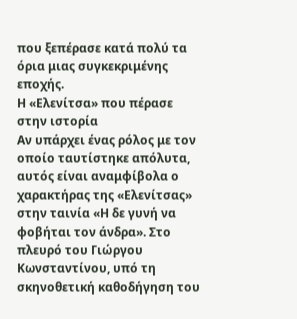που ξεπέρασε κατά πολύ τα όρια μιας συγκεκριμένης εποχής.
Η «Ελενίτσα» που πέρασε στην ιστορία
Αν υπάρχει ένας ρόλος με τον οποίο ταυτίστηκε απόλυτα, αυτός είναι αναμφίβολα ο χαρακτήρας της «Ελενίτσας» στην ταινία «Η δε γυνή να φοβήται τον άνδρα». Στο πλευρό του Γιώργου Κωνσταντίνου, υπό τη σκηνοθετική καθοδήγηση του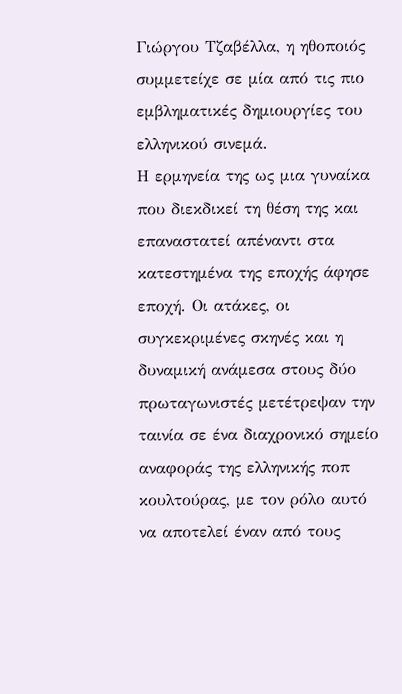Γιώργου Τζαβέλλα, η ηθοποιός συμμετείχε σε μία από τις πιο εμβληματικές δημιουργίες του ελληνικού σινεμά.
Η ερμηνεία της ως μια γυναίκα που διεκδικεί τη θέση της και επαναστατεί απέναντι στα κατεστημένα της εποχής άφησε εποχή. Οι ατάκες, οι συγκεκριμένες σκηνές και η δυναμική ανάμεσα στους δύο πρωταγωνιστές μετέτρεψαν την ταινία σε ένα διαχρονικό σημείο αναφοράς της ελληνικής ποπ κουλτούρας, με τον ρόλο αυτό να αποτελεί έναν από τους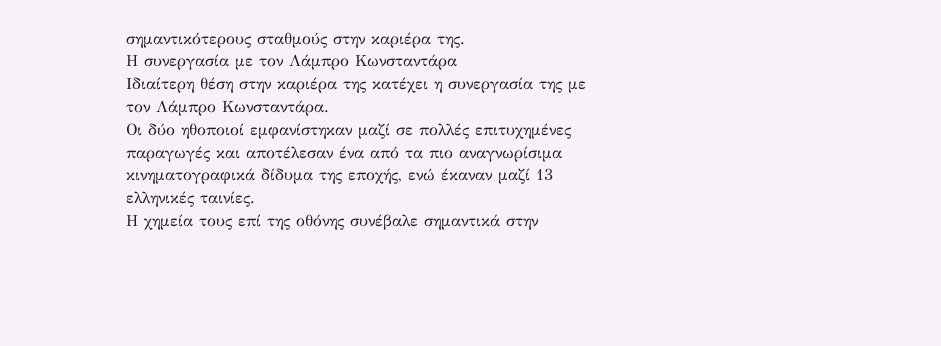σημαντικότερους σταθμούς στην καριέρα της.
Η συνεργασία με τον Λάμπρο Κωνσταντάρα
Ιδιαίτερη θέση στην καριέρα της κατέχει η συνεργασία της με τον Λάμπρο Κωνσταντάρα.
Οι δύο ηθοποιοί εμφανίστηκαν μαζί σε πολλές επιτυχημένες παραγωγές και αποτέλεσαν ένα από τα πιο αναγνωρίσιμα κινηματογραφικά δίδυμα της εποχής, ενώ έκαναν μαζί 13 ελληνικές ταινίες.
Η χημεία τους επί της οθόνης συνέβαλε σημαντικά στην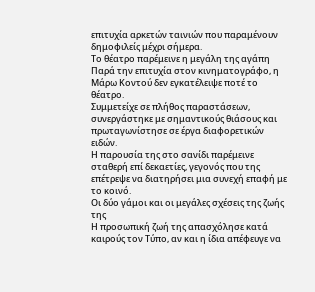επιτυχία αρκετών ταινιών που παραμένουν δημοφιλείς μέχρι σήμερα.
Το θέατρο παρέμεινε η μεγάλη της αγάπη
Παρά την επιτυχία στον κινηματογράφο, η Μάρω Κοντού δεν εγκατέλειψε ποτέ το θέατρο.
Συμμετείχε σε πλήθος παραστάσεων, συνεργάστηκε με σημαντικούς θιάσους και πρωταγωνίστησε σε έργα διαφορετικών ειδών.
Η παρουσία της στο σανίδι παρέμεινε σταθερή επί δεκαετίες, γεγονός που της επέτρεψε να διατηρήσει μια συνεχή επαφή με το κοινό.
Οι δύο γάμοι και οι μεγάλες σχέσεις της ζωής της
Η προσωπική ζωή της απασχόλησε κατά καιρούς τον Τύπο, αν και η ίδια απέφευγε να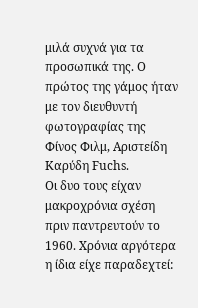μιλά συχνά για τα προσωπικά της. Ο πρώτος της γάμος ήταν με τον διευθυντή φωτογραφίας της Φίνος Φιλμ, Αριστείδη Καρύδη Fuchs.
Οι δυο τους είχαν μακροχρόνια σχέση πριν παντρευτούν το 1960. Χρόνια αργότερα η ίδια είχε παραδεχτεί: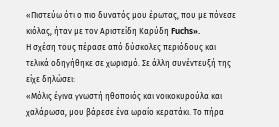«Πιστεύω ότι ο πιο δυνατός μου έρωτας, που με πόνεσε κιόλας, ήταν με τον Αριστείδη Καρύδη Fuchs».
Η σχέση τους πέρασε από δύσκολες περιόδους και τελικά οδηγήθηκε σε χωρισμό. Σε άλλη συνέντευξή της είχε δηλώσει:
«Μόλις έγινα γνωστή ηθοποιός και νοικοκυρούλα και χαλάρωσα, μου βάρεσε ένα ωραίο κερατάκι. Το πήρα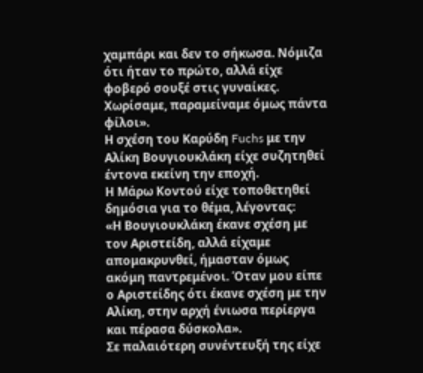χαμπάρι και δεν το σήκωσα. Νόμιζα ότι ήταν το πρώτο, αλλά είχε φοβερό σουξέ στις γυναίκες. Χωρίσαμε, παραμείναμε όμως πάντα φίλοι».
Η σχέση του Καρύδη Fuchs με την Αλίκη Βουγιουκλάκη είχε συζητηθεί έντονα εκείνη την εποχή.
Η Μάρω Κοντού είχε τοποθετηθεί δημόσια για το θέμα, λέγοντας:
«Η Βουγιουκλάκη έκανε σχέση με τον Αριστείδη, αλλά είχαμε απομακρυνθεί, ήμασταν όμως ακόμη παντρεμένοι. Όταν μου είπε ο Αριστείδης ότι έκανε σχέση με την Αλίκη, στην αρχή ένιωσα περίεργα και πέρασα δύσκολα».
Σε παλαιότερη συνέντευξή της είχε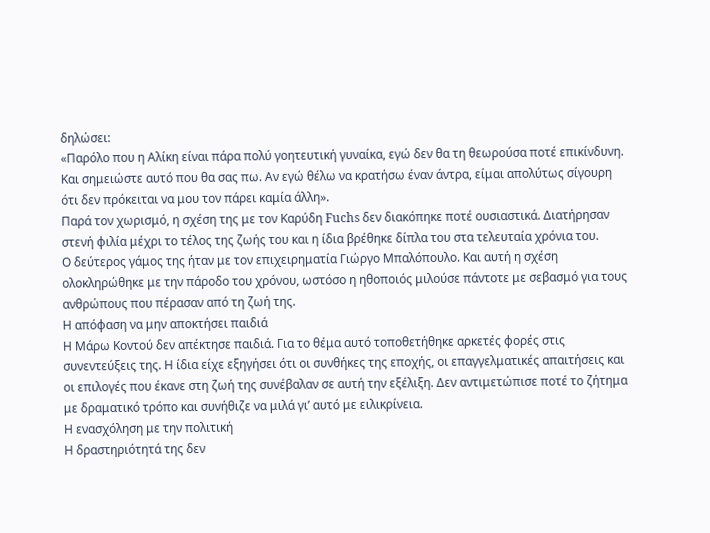δηλώσει:
«Παρόλο που η Αλίκη είναι πάρα πολύ γοητευτική γυναίκα, εγώ δεν θα τη θεωρούσα ποτέ επικίνδυνη. Και σημειώστε αυτό που θα σας πω. Αν εγώ θέλω να κρατήσω έναν άντρα, είμαι απολύτως σίγουρη ότι δεν πρόκειται να μου τον πάρει καμία άλλη».
Παρά τον χωρισμό, η σχέση της με τον Καρύδη Fuchs δεν διακόπηκε ποτέ ουσιαστικά. Διατήρησαν στενή φιλία μέχρι το τέλος της ζωής του και η ίδια βρέθηκε δίπλα του στα τελευταία χρόνια του.
Ο δεύτερος γάμος της ήταν με τον επιχειρηματία Γιώργο Μπαλόπουλο. Και αυτή η σχέση ολοκληρώθηκε με την πάροδο του χρόνου, ωστόσο η ηθοποιός μιλούσε πάντοτε με σεβασμό για τους ανθρώπους που πέρασαν από τη ζωή της.
Η απόφαση να μην αποκτήσει παιδιά
Η Μάρω Κοντού δεν απέκτησε παιδιά. Για το θέμα αυτό τοποθετήθηκε αρκετές φορές στις συνεντεύξεις της. Η ίδια είχε εξηγήσει ότι οι συνθήκες της εποχής, οι επαγγελματικές απαιτήσεις και οι επιλογές που έκανε στη ζωή της συνέβαλαν σε αυτή την εξέλιξη. Δεν αντιμετώπισε ποτέ το ζήτημα με δραματικό τρόπο και συνήθιζε να μιλά γι’ αυτό με ειλικρίνεια.
Η ενασχόληση με την πολιτική
Η δραστηριότητά της δεν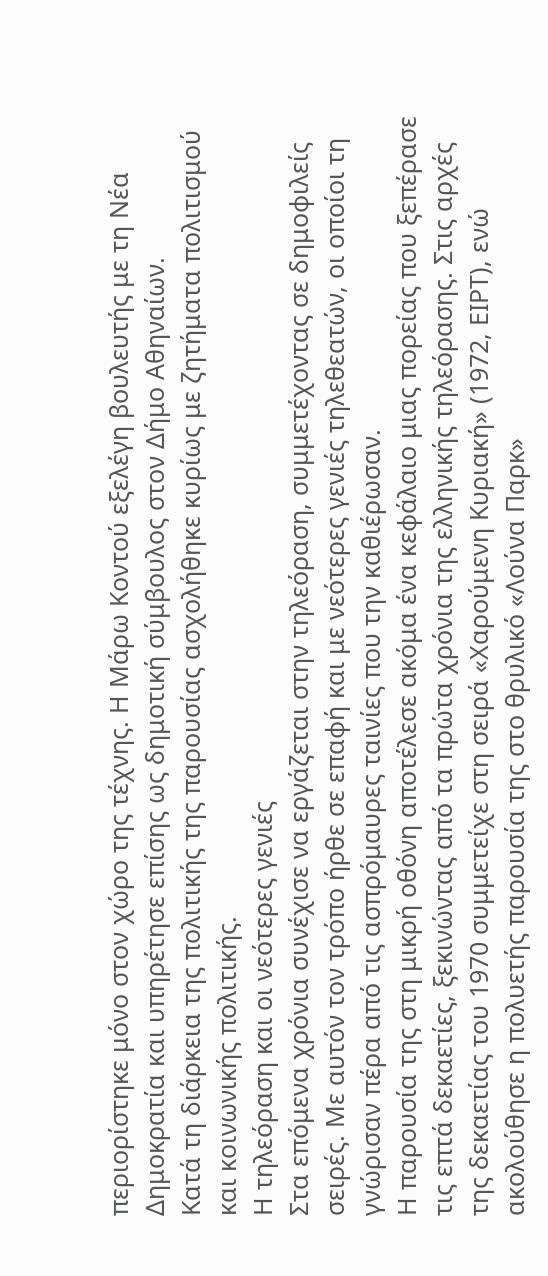περιορίστηκε μόνο στον χώρο της τέχνης. Η Μάρω Κοντού εξελέγη βουλευτής με τη Νέα Δημοκρατία και υπηρέτησε επίσης ως δημοτική σύμβουλος στον Δήμο Αθηναίων.
Κατά τη διάρκεια της πολιτικής της παρουσίας ασχολήθηκε κυρίως με ζητήματα πολιτισμού και κοινωνικής πολιτικής.
Η τηλεόραση και οι νεότερες γενιές
Στα επόμενα χρόνια συνέχισε να εργάζεται στην τηλεόραση, συμμετέχοντας σε δημοφιλείς σειρές. Με αυτόν τον τρόπο ήρθε σε επαφή και με νεότερες γενιές τηλεθεατών, οι οποίοι τη γνώρισαν πέρα από τις ασπρόμαυρες ταινίες που την καθιέρωσαν.
Η παρουσία της στη μικρή οθόνη αποτέλεσε ακόμα ένα κεφάλαιο μιας πορείας που ξεπέρασε τις επτά δεκαετίες, ξεκινώντας από τα πρώτα χρόνια της ελληνικής τηλεόρασης. Στις αρχές της δεκαετίας του 1970 συμμετείχε στη σειρά «Χαρούμενη Κυριακή» (1972, ΕΙΡΤ), ενώ ακολούθησε η πολυετής παρουσία της στο θρυλικό «Λούνα Παρκ»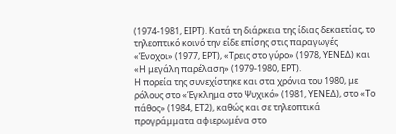(1974-1981, ΕΙΡΤ). Κατά τη διάρκεια της ίδιας δεκαετίας, το τηλεοπτικό κοινό την είδε επίσης στις παραγωγές «Ένοχοι» (1977, ΕΡΤ), «Τρεις στο γύρο» (1978, ΥΕΝΕΔ) και «Η μεγάλη παρέλαση» (1979-1980, ΕΡΤ).
Η πορεία της συνεχίστηκε και στα χρόνια του 1980, με ρόλους στο «Έγκλημα στο Ψυχικό» (1981, ΥΕΝΕΔ), στο «Το πάθος» (1984, ΕΤ2), καθώς και σε τηλεοπτικά προγράμματα αφιερωμένα στο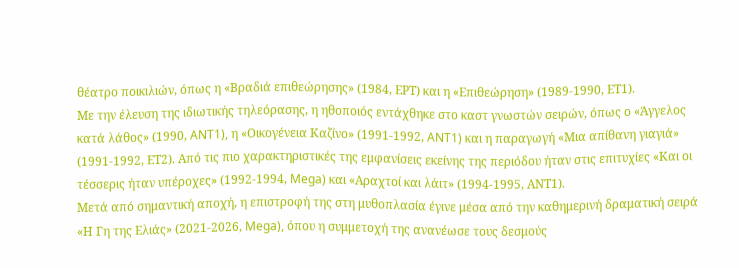θέατρο ποικιλιών, όπως η «Βραδιά επιθεώρησης» (1984, ΕΡΤ) και η «Επιθεώρηση» (1989-1990, ΕΤ1).
Με την έλευση της ιδιωτικής τηλεόρασης, η ηθοποιός εντάχθηκε στο καστ γνωστών σειρών, όπως ο «Άγγελος κατά λάθος» (1990, ANT1), η «Οικογένεια Καζίνο» (1991-1992, ANT1) και η παραγωγή «Μια απίθανη γιαγιά» (1991-1992, ΕΤ2). Από τις πιο χαρακτηριστικές της εμφανίσεις εκείνης της περιόδου ήταν στις επιτυχίες «Και οι τέσσερις ήταν υπέροχες» (1992-1994, Mega) και «Αραχτοί και λάιτ» (1994-1995, ΑΝΤ1).
Μετά από σημαντική αποχή, η επιστροφή της στη μυθοπλασία έγινε μέσα από την καθημερινή δραματική σειρά «Η Γη της Ελιάς» (2021-2026, Mega), όπου η συμμετοχή της ανανέωσε τους δεσμούς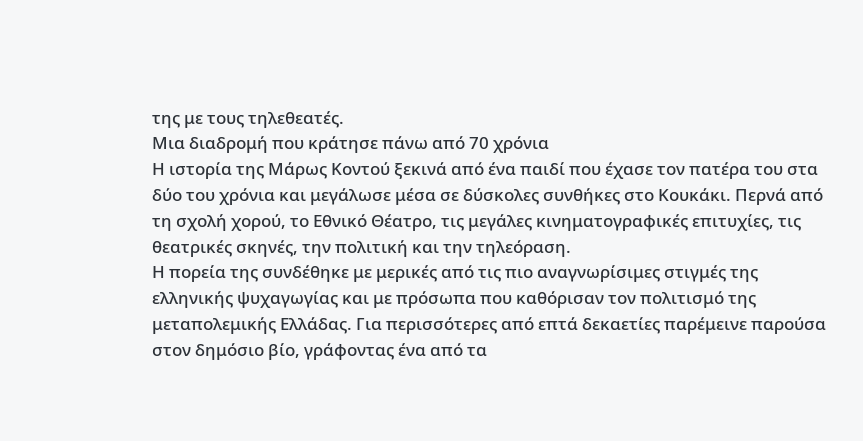της με τους τηλεθεατές.
Μια διαδρομή που κράτησε πάνω από 70 χρόνια
Η ιστορία της Μάρως Κοντού ξεκινά από ένα παιδί που έχασε τον πατέρα του στα δύο του χρόνια και μεγάλωσε μέσα σε δύσκολες συνθήκες στο Κουκάκι. Περνά από τη σχολή χορού, το Εθνικό Θέατρο, τις μεγάλες κινηματογραφικές επιτυχίες, τις θεατρικές σκηνές, την πολιτική και την τηλεόραση.
Η πορεία της συνδέθηκε με μερικές από τις πιο αναγνωρίσιμες στιγμές της ελληνικής ψυχαγωγίας και με πρόσωπα που καθόρισαν τον πολιτισμό της μεταπολεμικής Ελλάδας. Για περισσότερες από επτά δεκαετίες παρέμεινε παρούσα στον δημόσιο βίο, γράφοντας ένα από τα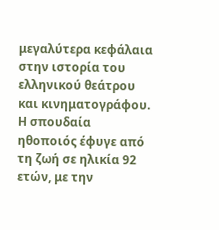μεγαλύτερα κεφάλαια στην ιστορία του ελληνικού θεάτρου και κινηματογράφου.
Η σπουδαία ηθοποιός έφυγε από τη ζωή σε ηλικία 92 ετών, με την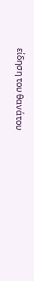είδηση του θανάτου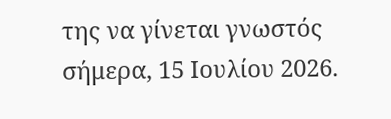της να γίνεται γνωστός σήμερα, 15 Ιουλίου 2026.